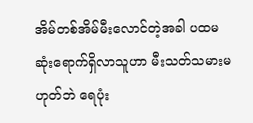အိမ်တစ်အိမ်မီးလောင်တဲ့အခါ ပထမဆုံးရောက်ရှိလာသူဟာ မီးသတ်သမားမဟုတ်ဘဲ ရေပုံး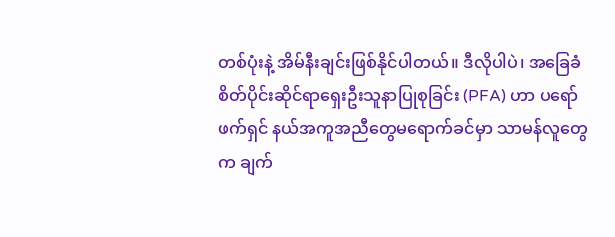တစ်ပုံးနဲ့ အိမ်နီးချင်းဖြစ်နိုင်ပါတယ်။ ဒီလိုပါပဲ၊ အခြေခံစိတ်ပိုင်းဆိုင်ရာရှေးဦးသူနာပြုစုခြင်း (PFA) ဟာ ပရော်ဖက်ရှင် နယ်အကူအညီတွေမရောက်ခင်မှာ သာမန်လူတွေက ချက်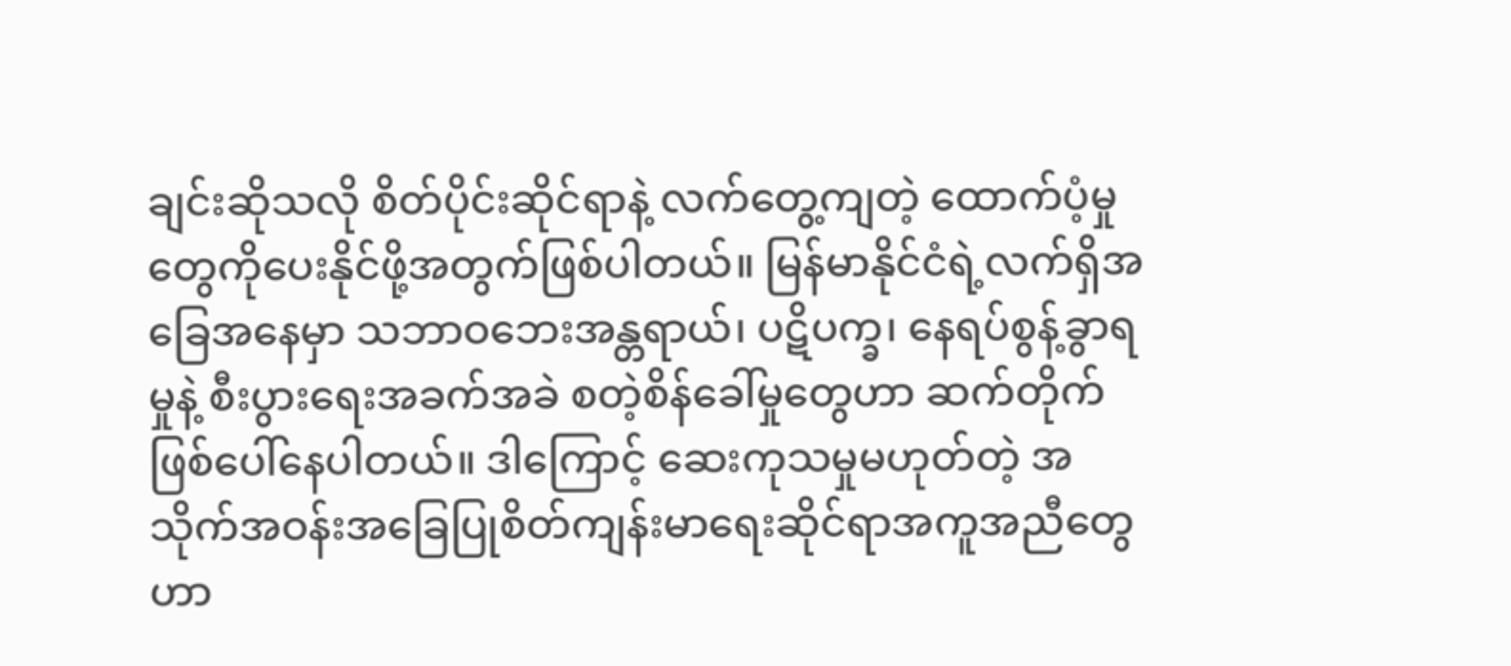ချင်းဆိုသလို စိတ်ပိုင်းဆိုင်ရာနဲ့ လက်တွေ့ကျတဲ့ ထောက်ပံ့မှုတွေကိုပေးနိုင်ဖို့အတွက်ဖြစ်ပါတယ်။ မြန်မာနိုင်ငံရဲ့လက်ရှိအခြေအနေမှာ သဘာဝဘေးအန္တရာယ်၊ ပဋိပက္ခ၊ နေရပ်စွန့်ခွာရမှုနဲ့ စီးပွားရေးအခက်အခဲ စတဲ့စိန်ခေါ်မှုတွေဟာ ဆက်တိုက်ဖြစ်ပေါ်နေပါတယ်။ ဒါကြောင့် ဆေးကုသမှုမဟုတ်တဲ့ အသိုက်အဝန်းအခြေပြုစိတ်ကျန်းမာရေးဆိုင်ရာအကူအညီတွေဟာ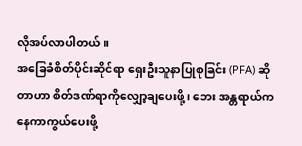လိုအပ်လာပါတယ် ။
အခြေခံစိတ်ပိုင်းဆိုင်ရာ ရှေးဦးသူနာပြုစုခြင်း (PFA) ဆိုတာဟာ စိတ်ဒဏ်ရာကိုလျှော့ချပေးဖို့၊ ဘေး အန္တရာယ်ကနေကာကွယ်ပေးဖို့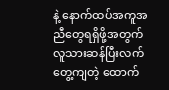နဲ့ နောက်ထပ်အကူအညီတွေရရှိဖို့အတွက် လူသားဆန်ပြီးလက်တွေ့ကျတဲ့ ထောက်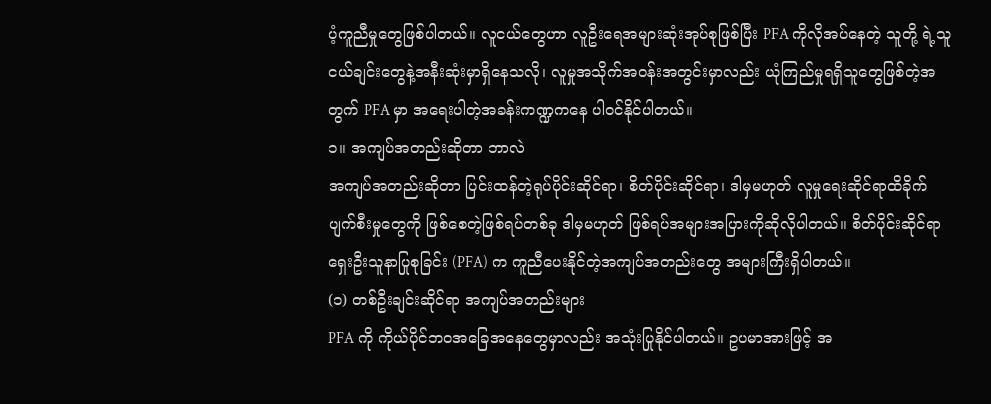ပံ့ကူညီမှုတွေဖြစ်ပါတယ်။ လူငယ်တွေဟာ လူဦးရေအများဆုံးအုပ်စုဖြစ်ပြီး PFA ကိုလိုအပ်နေတဲ့ သူတို့ ရဲ့သူငယ်ချင်းတွေနဲ့အနီးဆုံးမှာရှိနေသလို၊ လူမှုအသိုက်အဝန်းအတွင်းမှာလည်း ယုံကြည်မှုရရှိသူတွေဖြစ်တဲ့အ တွက် PFA မှာ အရေးပါတဲ့အခန်းကဏ္ဍကနေ ပါဝင်နိုင်ပါတယ်။
၁။ အကျပ်အတည်းဆိုတာ ဘာလဲ
အကျပ်အတည်းဆိုတာ ပြင်းထန်တဲ့ရုပ်ပိုင်းဆိုင်ရာ၊ စိတ်ပိုင်းဆိုင်ရာ၊ ဒါမှမဟုတ် လူမှုရေးဆိုင်ရာထိခိုက် ပျက်စီးမှုတွေကို ဖြစ်စေတဲ့ဖြစ်ရပ်တစ်ခု ဒါမှမဟုတ် ဖြစ်ရပ်အများအပြားကိုဆိုလိုပါတယ်။ စိတ်ပိုင်းဆိုင်ရာ ရှေးဦးသူနာပြုစုခြင်း (PFA) က ကူညီပေးနိုင်တဲ့အကျပ်အတည်းတွေ အများကြီးရှိပါတယ်။
(၁) တစ်ဦးချင်းဆိုင်ရာ အကျပ်အတည်းများ
PFA ကို ကိုယ်ပိုင်ဘဝအခြေအနေတွေမှာလည်း အသုံးပြုနိုင်ပါတယ်။ ဥပမာအားဖြင့် အ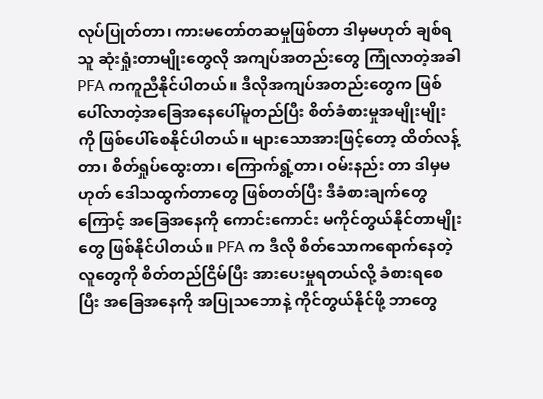လုပ်ပြုတ်တာ၊ ကားမတော်တဆမှုဖြစ်တာ ဒါမှမဟုတ် ချစ်ရသူ ဆုံးရှုံးတာမျိုးတွေလို အကျပ်အတည်းတွေ ကြုံလာတဲ့အခါ PFA ကကူညီနိုင်ပါတယ်။ ဒီလိုအကျပ်အတည်းတွေက ဖြစ်ပေါ်လာတဲ့အခြေအနေပေါ်မူတည်ပြီး စိတ်ခံစားမှုအမျိုးမျိုး ကို ဖြစ်ပေါ်စေနိုင်ပါတယ်။ များသောအားဖြင့်တော့ ထိတ်လန့်တာ၊ စိတ်ရှုပ်ထွေးတာ၊ ကြောက်ရွံ့တာ၊ ဝမ်းနည်း တာ ဒါမှမဟုတ် ဒေါသထွက်တာတွေ ဖြစ်တတ်ပြီး ဒီခံစားချက်တွေကြောင့် အခြေအနေကို ကောင်းကောင်း မကိုင်တွယ်နိုင်တာမျိုးတွေ ဖြစ်နိုင်ပါတယ်။ PFA က ဒီလို စိတ်သောကရောက်နေတဲ့လူတွေကို စိတ်တည်ငြိမ်ပြီး အားပေးမှုရတယ်လို့ ခံစားရစေပြီး အခြေအနေကို အပြုသဘောနဲ့ ကိုင်တွယ်နိုင်ဖို့ ဘာတွေ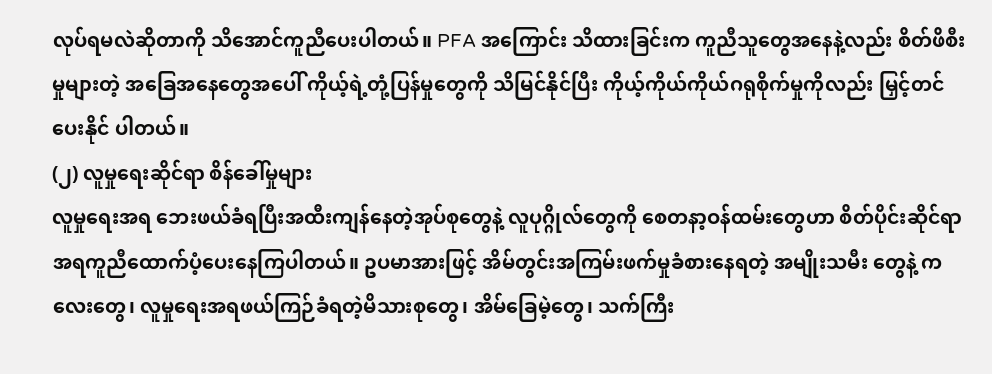လုပ်ရမလဲဆိုတာကို သိအောင်ကူညီပေးပါတယ်။ PFA အကြောင်း သိထားခြင်းက ကူညီသူတွေအနေနဲ့လည်း စိတ်ဖိစီးမှုများတဲ့ အခြေအနေတွေအပေါ် ကိုယ့်ရဲ့တုံ့ပြန်မှုတွေကို သိမြင်နိုင်ပြီး ကိုယ့်ကိုယ်ကိုယ်ဂရုစိုက်မှုကိုလည်း မြှင့်တင်ပေးနိုင် ပါတယ်။
(၂) လူမှုရေးဆိုင်ရာ စိန်ခေါ်မှုများ
လူမှုရေးအရ ဘေးဖယ်ခံရပြီးအထီးကျန်နေတဲ့အုပ်စုတွေနဲ့ လူပုဂ္ဂိုလ်တွေကို စေတနာ့ဝန်ထမ်းတွေဟာ စိတ်ပိုင်းဆိုင်ရာအရကူညီထောက်ပံ့ပေးနေကြပါတယ်။ ဥပမာအားဖြင့် အိမ်တွင်းအကြမ်းဖက်မှုခံစားနေရတဲ့ အမျိုးသမီး တွေနဲ့ ကလေးတွေ၊ လူမှုရေးအရဖယ်ကြဉ်ခံရတဲ့မိသားစုတွေ၊ အိမ်ခြေမဲ့တွေ၊ သက်ကြီး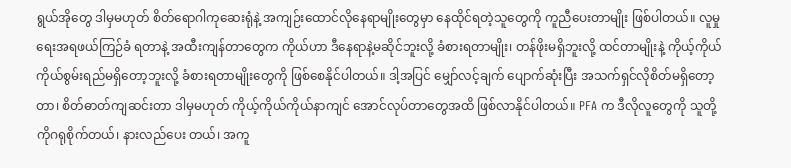ရွယ်အိုတွေ ဒါမှမဟုတ် စိတ်ရောဂါကုဆေးရုံနဲ့ အကျဉ်းထောင်လိုနေရာမျိုးတွေမှာ နေထိုင်ရတဲ့သူတွေကို ကူညီပေးတာမျိုး ဖြစ်ပါတယ်။ လူမှုရေးအရဖယ်ကြဉ်ခံ ရတာနဲ့ အထီးကျန်တာတွေက ကိုယ်ဟာ ဒီနေရာနဲ့မဆိုင်ဘူးလို့ ခံစားရတာမျိုး၊ တန်ဖိုးမရှိဘူးလို့ ထင်တာမျိုးနဲ့ ကိုယ့်ကိုယ်ကိုယ်စွမ်းရည်မရှိတော့ဘူးလို့ ခံစားရတာမျိုးတွေကို ဖြစ်စေနိုင်ပါတယ်။ ဒါ့အပြင် မျှော်လင့်ချက် ပျောက်ဆုံးပြီး အသက်ရှင်လိုစိတ်မရှိတော့တာ၊ စိတ်ဓာတ်ကျဆင်းတာ ဒါမှမဟုတ် ကိုယ့်ကိုယ်ကိုယ်နာကျင် အောင်လုပ်တာတွေအထိ ဖြစ်လာနိုင်ပါတယ်။ PFA က ဒီလိုလူတွေကို သူတို့ကိုဂရုစိုက်တယ်၊ နားလည်ပေး တယ်၊ အကူ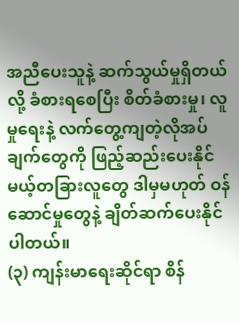အညီပေးသူနဲ့ ဆက်သွယ်မှုရှိတယ်လို့ ခံစားရစေပြီး စိတ်ခံစားမှု၊ လူမှုရေးနဲ့ လက်တွေ့ကျတဲ့လိုအပ် ချက်တွေကို ဖြည့်ဆည်းပေးနိုင်မယ့်တခြားလူတွေ ဒါမှမဟုတ် ဝန်ဆောင်မှုတွေနဲ့ ချိတ်ဆက်ပေးနိုင်ပါတယ်။
(၃) ကျန်းမာရေးဆိုင်ရာ စိန်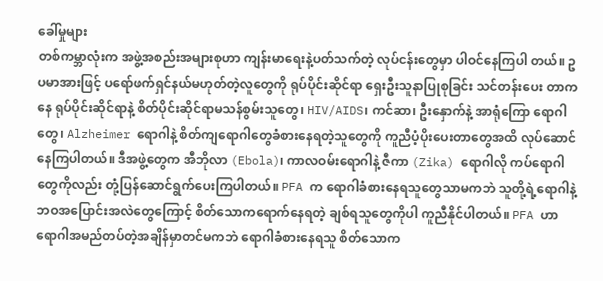ခေါ်မှုများ
တစ်ကမ္ဘာလုံးက အဖွဲ့အစည်းအများစုဟာ ကျန်းမာရေးနဲ့ပတ်သက်တဲ့ လုပ်ငန်းတွေမှာ ပါဝင်နေကြပါ တယ်။ ဥပမာအားဖြင့် ပရော်ဖက်ရှင်နယ်မဟုတ်တဲ့လူတွေကို ရုပ်ပိုင်းဆိုင်ရာ ရှေးဦးသူနာပြုစုခြင်း သင်တန်းပေး တာကနေ ရုပ်ပိုင်းဆိုင်ရာနဲ့ စိတ်ပိုင်းဆိုင်ရာမသန်စွမ်းသူတွေ၊ HIV/AIDS၊ ကင်ဆာ၊ ဦးနှောက်နဲ့ အာရုံကြော ရောဂါတွေ၊ Alzheimer ရောဂါနဲ့ စိတ်ကျရောဂါတွေခံစားနေရတဲ့သူတွေကို ကူညီပံ့ပိုးပေးတာတွေအထိ လုပ်ဆောင်နေကြပါတယ်။ ဒီအဖွဲ့တွေက အီဘိုလာ (Ebola)၊ ကာလဝမ်းရောဂါနဲ့ ဇီကာ (Zika) ရောဂါလို ကပ်ရောဂါတွေကိုလည်း တုံ့ပြန်ဆောင်ရွက်ပေးကြပါတယ်။ PFA က ရောဂါခံစားနေရသူတွေသာမကဘဲ သူတို့ရဲ့ရောဂါနဲ့ဘဝအပြောင်းအလဲတွေကြောင့် စိတ်သောကရောက်နေရတဲ့ ချစ်ရသူတွေကိုပါ ကူညီနိုင်ပါတယ်။ PFA ဟာ ရောဂါအမည်တပ်တဲ့အချိန်မှာတင်မကဘဲ ရောဂါခံစားနေရသူ စိတ်သောက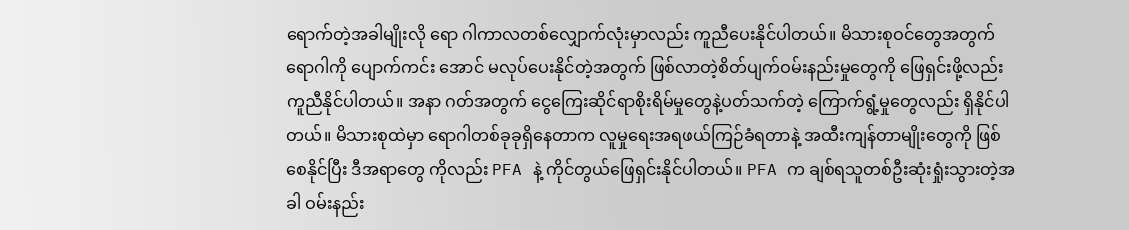ရောက်တဲ့အခါမျိုးလို ရော ဂါကာလတစ်လျှောက်လုံးမှာလည်း ကူညီပေးနိုင်ပါတယ်။ မိသားစုဝင်တွေအတွက် ရောဂါကို ပျောက်ကင်း အောင် မလုပ်ပေးနိုင်တဲ့အတွက် ဖြစ်လာတဲ့စိတ်ပျက်ဝမ်းနည်းမှုတွေကို ဖြေရှင်းဖို့လည်း ကူညီနိုင်ပါတယ်။ အနာ ဂတ်အတွက် ငွေကြေးဆိုင်ရာစိုးရိမ်မှုတွေနဲ့ပတ်သက်တဲ့ ကြောက်ရွံ့မှုတွေလည်း ရှိနိုင်ပါတယ်။ မိသားစုထဲမှာ ရောဂါတစ်ခုခုရှိနေတာက လူမှုရေးအရဖယ်ကြဉ်ခံရတာနဲ့ အထီးကျန်တာမျိုးတွေကို ဖြစ်စေနိုင်ပြီး ဒီအရာတွေ ကိုလည်း PFA နဲ့ ကိုင်တွယ်ဖြေရှင်းနိုင်ပါတယ်။ PFA က ချစ်ရသူတစ်ဦးဆုံးရှုံးသွားတဲ့အခါ ဝမ်းနည်း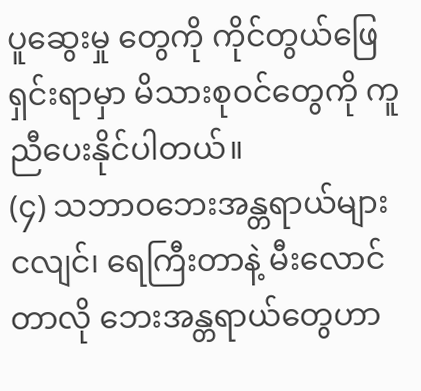ပူဆွေးမှု တွေကို ကိုင်တွယ်ဖြေရှင်းရာမှာ မိသားစုဝင်တွေကို ကူညီပေးနိုင်ပါတယ်။
(၄) သဘာဝဘေးအန္တရာယ်များ
ငလျင်၊ ရေကြီးတာနဲ့ မီးလောင်တာလို ဘေးအန္တရာယ်တွေဟာ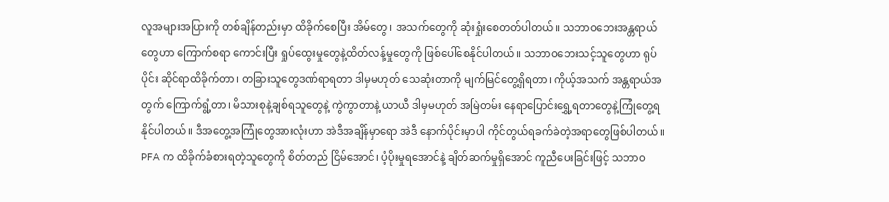လူအများအပြားကို တစ်ချိန်တည်းမှာ ထိခိုက်စေပြီး အိမ်တွေ၊ အသက်တွေကို ဆုံးရှုံးစေတတ်ပါတယ်။ သဘာဝဘေးအန္တရာယ်တွေဟာ ကြောက်စရာ ကောင်းပြီး ရှုပ်ထွေးမှုတွေနဲ့ထိတ်လန့်မှုတွေကို ဖြစ်ပေါ်စေနိုင်ပါတယ်။ သဘာဝဘေးသင့်သူတွေဟာ ရုပ်ပိုင်း ဆိုင်ရာထိခိုက်တာ၊ တခြားသူတွေဒဏ်ရာရတာ ဒါမှမဟုတ် သေဆုံးတာကို မျက်မြင်တွေ့ရှိရတာ၊ ကိုယ့်အသက် အန္တရာယ်အတွက် ကြောက်ရွံ့တာ၊ မိသားစုနဲ့ချစ်ရသူတွေနဲ့ ကွဲကွာတာနဲ့ ယာယီ ဒါမှမဟုတ် အမြဲတမ်း နေရာပြောင်းရွှေ့ရတာတွေနဲ့ကြုံတွေ့ရနိုင်ပါတယ်။ ဒီအတွေ့အကြုံတွေအားလုံးဟာ အဲဒီအချိန်မှာရော အဲဒီ နောက်ပိုင်းမှာပါ ကိုင်တွယ်ရခက်ခဲတဲ့အရာတွေဖြစ်ပါတယ်။ PFA က ထိခိုက်ခံစားရတဲ့သူတွေကို စိတ်တည် ငြိမ်အောင်၊ ပံ့ပိုးမှုရအောင်နဲ့ ချိတ်ဆက်မှုရှိအောင် ကူညီပေးခြင်းဖြင့် သဘာဝ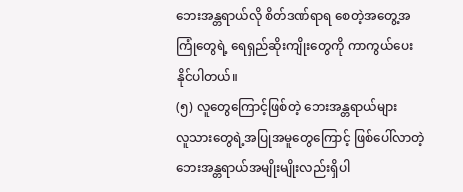ဘေးအန္တရာယ်လို စိတ်ဒဏ်ရာရ စေတဲ့အတွေ့အကြုံတွေရဲ့ ရေရှည်ဆိုးကျိုးတွေကို ကာကွယ်ပေးနိုင်ပါတယ်။
(၅) လူတွေကြောင့်ဖြစ်တဲ့ ဘေးအန္တရာယ်များ
လူသားတွေရဲ့အပြုအမူတွေကြောင့် ဖြစ်ပေါ်လာတဲ့ ဘေးအန္တရာယ်အမျိုးမျိုးလည်းရှိပါ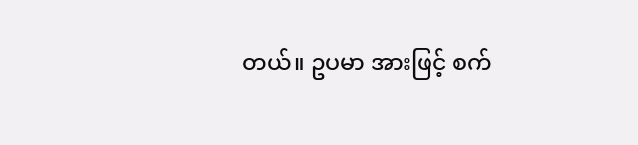တယ်။ ဥပမာ အားဖြင့် စက်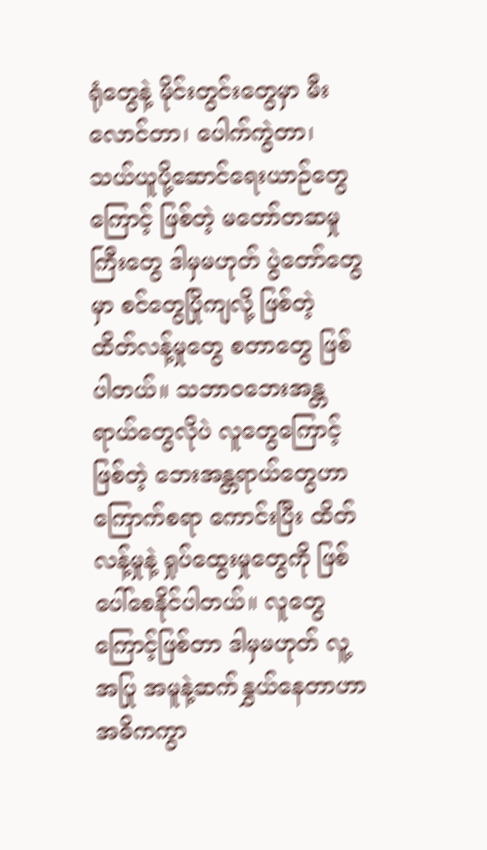ရုံတွေနဲ့ မိုင်းတွင်းတွေမှာ မီးလောင်တာ၊ ပေါက်ကွဲတာ၊ သယ်ယူပို့ဆောင်ရေးယာဉ်တွေကြောင့် ဖြစ်တဲ့ မတော်တဆမှုကြီးတွေ ဒါမှမဟုတ် ပွဲတော်တွေမှာ စင်တွေပြိုကျလို့ ဖြစ်တဲ့ ထိတ်လန့်မှုတွေ စတာတွေ ဖြစ်ပါတယ်။ သဘာဝဘေးအန္တရာယ်တွေလိုပဲ လူတွေကြောင့်ဖြစ်တဲ့ ဘေးအန္တရာယ်တွေဟာ ကြောက်စရာ ကောင်းပြီး ထိတ်လန့်မှုနဲ့ ရှုပ်ထွေးမှုတွေကို ဖြစ်ပေါ်စေနိုင်ပါတယ်။ လူတွေကြောင့်ဖြစ်တာ ဒါမှမဟုတ် လူ့အပြု အမူနဲ့ဆက်နွှယ်နေတာဟာ အဓိကကွာ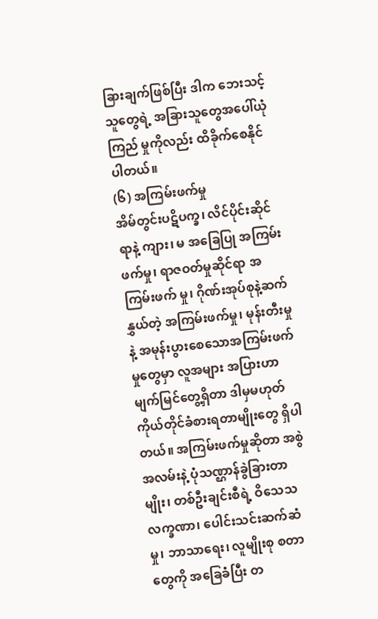ခြားချက်ဖြစ်ပြီး ဒါက ဘေးသင့်သူတွေရဲ့ အခြားသူတွေအပေါ်ယုံကြည် မှုကိုလည်း ထိခိုက်စေနိုင်ပါတယ်။
(၆) အကြမ်းဖက်မှု
အိမ်တွင်းပဋိပက္ခ၊ လိင်ပိုင်းဆိုင်ရာနဲ့ ကျား၊ မ အခြေပြု အကြမ်းဖက်မှု၊ ရာဇဝတ်မှုဆိုင်ရာ အကြမ်းဖက် မှု၊ ဂိုဏ်းအုပ်စုနဲ့ဆက်နွှယ်တဲ့ အကြမ်းဖက်မှု၊ မုန်းတီးမှုနဲ့ အမုန်းပွားစေသောအကြမ်းဖက်မှုတွေမှာ လူအများ အပြားဟာ မျက်မြင်တွေ့ရှိတာ ဒါမှမဟုတ် ကိုယ်တိုင်ခံစားရတာမျိုးတွေ ရှိပါတယ်။ အကြမ်းဖက်မှုဆိုတာ အစွဲအလမ်းနဲ့ ပုံသဏ္ဌာန်ခွဲခြားတာမျိုး၊ တစ်ဦးချင်းစီရဲ့ ဝိသေသလက္ခဏာ၊ ပေါင်းသင်းဆက်ဆံမှု၊ ဘာသာရေး၊ လူမျိုးစု စတာတွေကို အခြေခံပြီး တ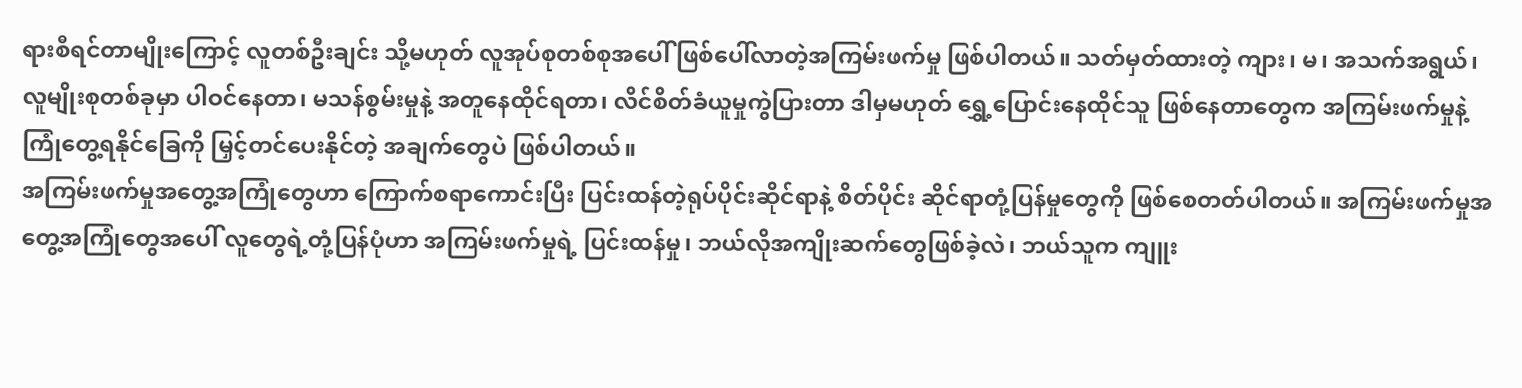ရားစီရင်တာမျိုးကြောင့် လူတစ်ဦးချင်း သို့မဟုတ် လူအုပ်စုတစ်စုအပေါ် ဖြစ်ပေါ်လာတဲ့အကြမ်းဖက်မှု ဖြစ်ပါတယ်။ သတ်မှတ်ထားတဲ့ ကျား၊ မ၊ အသက်အရွယ်၊ လူမျိုးစုတစ်ခုမှာ ပါဝင်နေတာ၊ မသန်စွမ်းမှုနဲ့ အတူနေထိုင်ရတာ၊ လိင်စိတ်ခံယူမှုကွဲပြားတာ ဒါမှမဟုတ် ရွှေ့ပြောင်းနေထိုင်သူ ဖြစ်နေတာတွေက အကြမ်းဖက်မှုနဲ့ ကြုံတွေ့ရနိုင်ခြေကို မြှင့်တင်ပေးနိုင်တဲ့ အချက်တွေပဲ ဖြစ်ပါတယ်။
အကြမ်းဖက်မှုအတွေ့အကြုံတွေဟာ ကြောက်စရာကောင်းပြီး ပြင်းထန်တဲ့ရုပ်ပိုင်းဆိုင်ရာနဲ့ စိတ်ပိုင်း ဆိုင်ရာတုံ့ပြန်မှုတွေကို ဖြစ်စေတတ်ပါတယ်။ အကြမ်းဖက်မှုအတွေ့အကြုံတွေအပေါ် လူတွေရဲ့တုံ့ပြန်ပုံဟာ အကြမ်းဖက်မှုရဲ့ ပြင်းထန်မှု၊ ဘယ်လိုအကျိုးဆက်တွေဖြစ်ခဲ့လဲ၊ ဘယ်သူက ကျူး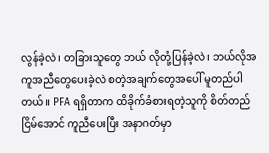လွန်ခဲ့လဲ၊ တခြားသူတွေ ဘယ် လိုတုံ့ပြန်ခဲ့လဲ၊ ဘယ်လိုအကူအညီတွေပေးခဲ့လဲ စတဲ့အချက်တွေအပေါ် မူတည်ပါတယ်။ PFA ရရှိတာက ထိခိုက်ခံစားရတဲ့သူကို စိတ်တည်ငြိမ်အောင် ကူညီပေးပြီး အနာဂတ်မှာ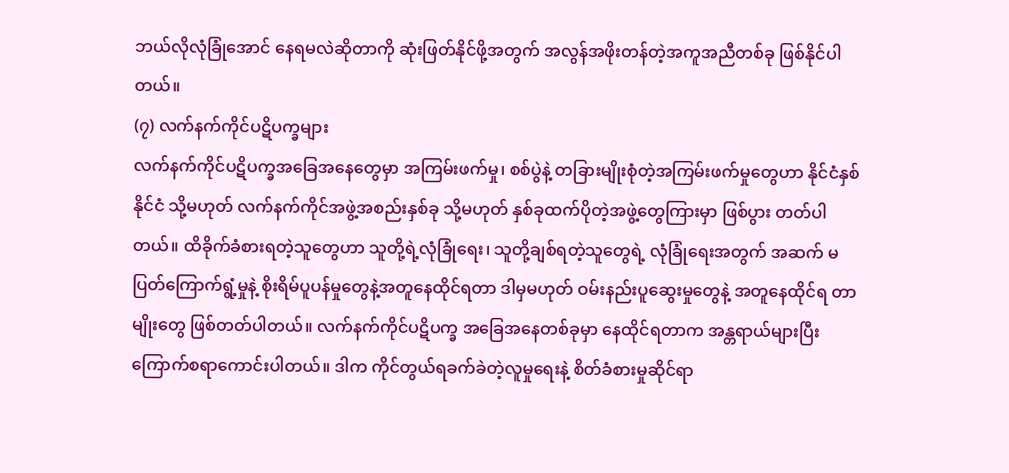ဘယ်လိုလုံခြုံအောင် နေရမလဲဆိုတာကို ဆုံးဖြတ်နိုင်ဖို့အတွက် အလွန်အဖိုးတန်တဲ့အကူအညီတစ်ခု ဖြစ်နိုင်ပါတယ်။
(၇) လက်နက်ကိုင်ပဋိပက္ခများ
လက်နက်ကိုင်ပဋိပက္ခအခြေအနေတွေမှာ အကြမ်းဖက်မှု၊ စစ်ပွဲနဲ့ တခြားမျိုးစုံတဲ့အကြမ်းဖက်မှုတွေဟာ နိုင်ငံနှစ်နိုင်ငံ သို့မဟုတ် လက်နက်ကိုင်အဖွဲ့အစည်းနှစ်ခု သို့မဟုတ် နှစ်ခုထက်ပိုတဲ့အဖွဲ့တွေကြားမှာ ဖြစ်ပွား တတ်ပါတယ်။ ထိခိုက်ခံစားရတဲ့သူတွေဟာ သူတို့ရဲ့လုံခြုံရေး၊ သူတို့ချစ်ရတဲ့သူတွေရဲ့ လုံခြုံရေးအတွက် အဆက် မပြတ်ကြောက်ရွံ့မှုနဲ့ စိုးရိမ်ပူပန်မှုတွေနဲ့အတူနေထိုင်ရတာ ဒါမှမဟုတ် ဝမ်းနည်းပူဆွေးမှုတွေနဲ့ အတူနေထိုင်ရ တာမျိုးတွေ ဖြစ်တတ်ပါတယ်။ လက်နက်ကိုင်ပဋိပက္ခ အခြေအနေတစ်ခုမှာ နေထိုင်ရတာက အန္တရာယ်များပြီး ကြောက်စရာကောင်းပါတယ်။ ဒါက ကိုင်တွယ်ရခက်ခဲတဲ့လူမှုရေးနဲ့ စိတ်ခံစားမှုဆိုင်ရာ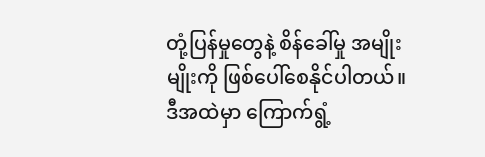တုံ့ပြန်မှုတွေနဲ့ စိန်ခေါ်မှု အမျိုးမျိုးကို ဖြစ်ပေါ်စေနိုင်ပါတယ်။
ဒီအထဲမှာ ကြောက်ရွံ့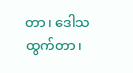တာ၊ ဒေါသထွက်တာ၊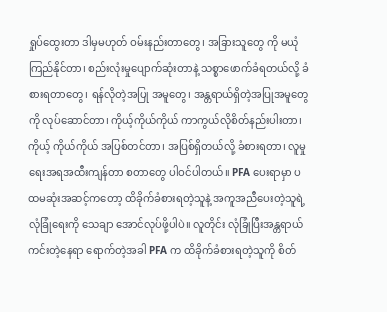ရှုပ်ထွေးတာ ဒါမှမဟုတ် ဝမ်းနည်းတာတွေ၊ အခြားသူတွေ ကို မယုံကြည်နိုင်တာ၊ စည်းလုံးမှုပျောက်ဆုံးတာနဲ့ သစ္စာဖောက်ခံရတယ်လို့ ခံစားရတာတွေ၊ ရန်လိုတဲ့အပြု အမူတွေ၊ အန္တရာယ်ရှိတဲ့အပြုအမူတွေကို လုပ်ဆောင်တာ၊ ကိုယ့်ကိုယ်ကိုယ် ကာကွယ်လိုစိတ်နည်းပါးတာ၊ ကိုယ့် ကိုယ်ကိုယ် အပြစ်တင်တာ၊ အပြစ်ရှိတယ်လို့ ခံစားရတာ၊ လူမှုရေးအရအထီးကျန်တာ စတာတွေ ပါဝင်ပါတယ်။ PFA ပေးရာမှာ ပထမဆုံးအဆင့်ကတော့ ထိခိုက်ခံစားရတဲ့သူနဲ့ အကူအညီပေးတဲ့သူရဲ့လုံခြုံရေးကို သေချာ အောင်လုပ်ဖို့ပါပဲ။ လူတိုင်း လုံခြုံပြီးအန္တရာယ်ကင်းတဲ့နေရာ ရောက်တဲ့အခါ PFA က ထိခိုက်ခံစားရတဲ့သူကို စိတ်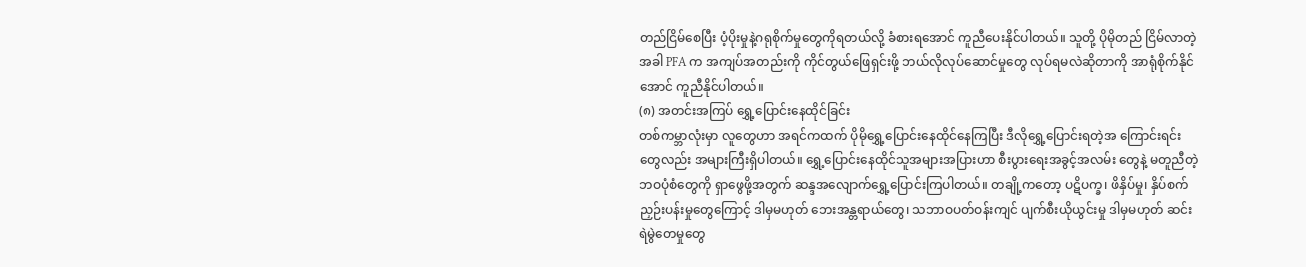တည်ငြိမ်စေပြီး ပံ့ပိုးမှုနဲ့ဂရုစိုက်မှုတွေကိုရတယ်လို့ ခံစားရအောင် ကူညီပေးနိုင်ပါတယ်။ သူတို့ ပိုမိုတည် ငြိမ်လာတဲ့အခါ PFA က အကျပ်အတည်းကို ကိုင်တွယ်ဖြေရှင်းဖို့ ဘယ်လိုလုပ်ဆောင်မှုတွေ လုပ်ရမလဲဆိုတာကို အာရုံစိုက်နိုင်အောင် ကူညီနိုင်ပါတယ်။
(၈) အတင်းအကြပ် ရွှေ့ပြောင်းနေထိုင်ခြင်း
တစ်ကမ္ဘာလုံးမှာ လူတွေဟာ အရင်ကထက် ပိုမိုရွှေ့ပြောင်းနေထိုင်နေကြပြီး ဒီလိုရွှေ့ပြောင်းရတဲ့အ ကြောင်းရင်းတွေလည်း အများကြီးရှိပါတယ်။ ရွှေ့ပြောင်းနေထိုင်သူအများအပြားဟာ စီးပွားရေးအခွင့်အလမ်း တွေနဲ့ မတူညီတဲ့ဘဝပုံစံတွေကို ရှာဖွေဖို့အတွက် ဆန္ဒအလျောက်ရွှေ့ပြောင်းကြပါတယ်။ တချို့ကတော့ ပဋိပက္ခ၊ ဖိနှိပ်မှု၊ နှိပ်စက်ညှဉ်းပန်းမှုတွေကြောင့် ဒါမှမဟုတ် ဘေးအန္တရာယ်တွေ၊ သဘာဝပတ်ဝန်းကျင် ပျက်စီးယိုယွင်းမှု ဒါမှမဟုတ် ဆင်းရဲမွဲတေမှုတွေ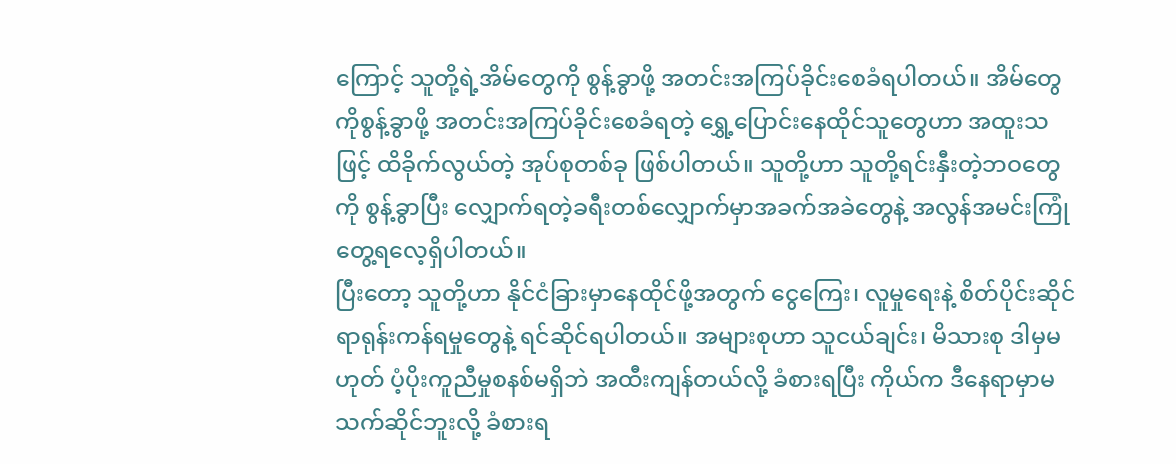ကြောင့် သူတို့ရဲ့အိမ်တွေကို စွန့်ခွာဖို့ အတင်းအကြပ်ခိုင်းစေခံရပါတယ်။ အိမ်တွေ ကိုစွန့်ခွာဖို့ အတင်းအကြပ်ခိုင်းစေခံရတဲ့ ရွှေ့ပြောင်းနေထိုင်သူတွေဟာ အထူးသဖြင့် ထိခိုက်လွယ်တဲ့ အုပ်စုတစ်ခု ဖြစ်ပါတယ်။ သူတို့ဟာ သူတို့ရင်းနှီးတဲ့ဘဝတွေကို စွန့်ခွာပြီး လျှောက်ရတဲ့ခရီးတစ်လျှောက်မှာအခက်အခဲတွေနဲ့ အလွန်အမင်းကြုံတွေ့ရလေ့ရှိပါတယ်။
ပြီးတော့ သူတို့ဟာ နိုင်ငံခြားမှာနေထိုင်ဖို့အတွက် ငွေကြေး၊ လူမှုရေးနဲ့ စိတ်ပိုင်းဆိုင်ရာရုန်းကန်ရမှုတွေနဲ့ ရင်ဆိုင်ရပါတယ်။ အများစုဟာ သူငယ်ချင်း၊ မိသားစု ဒါမှမဟုတ် ပံ့ပိုးကူညီမှုစနစ်မရှိဘဲ အထီးကျန်တယ်လို့ ခံစားရပြီး ကိုယ်က ဒီနေရာမှာမသက်ဆိုင်ဘူးလို့ ခံစားရ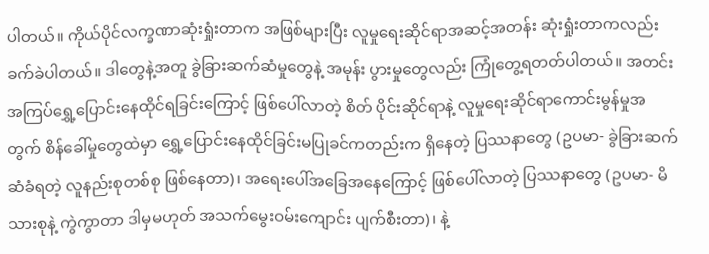ပါတယ်။ ကိုယ်ပိုင်လက္ခဏာဆုံးရှုံးတာက အဖြစ်များပြီး လူမှုရေးဆိုင်ရာအဆင့်အတန်း ဆုံးရှုံးတာကလည်း ခက်ခဲပါတယ်။ ဒါတွေနဲ့အတူ ခွဲခြားဆက်ဆံမှုတွေနဲ့ အမုန်း ပွားမှုတွေလည်း ကြုံတွေ့ရတတ်ပါတယ်။ အတင်းအကြပ်ရွှေ့ပြောင်းနေထိုင်ရခြင်းကြောင့် ဖြစ်ပေါ်လာတဲ့ စိတ် ပိုင်းဆိုင်ရာနဲ့ လူမှုရေးဆိုင်ရာကောင်းမွန်မှုအတွက် စိန်ခေါ်မှုတွေထဲမှာ ရွှေ့ပြောင်းနေထိုင်ခြင်းမပြုခင်ကတည်းက ရှိနေတဲ့ ပြဿနာတွေ (ဥပမာ- ခွဲခြားဆက်ဆံခံရတဲ့ လူနည်းစုတစ်စု ဖြစ်နေတာ)၊ အရေးပေါ်အခြေအနေကြောင့် ဖြစ်ပေါ်လာတဲ့ ပြဿနာတွေ (ဥပမာ- မိသားစုနဲ့ ကွဲကွာတာ ဒါမှမဟုတ် အသက်မွေးဝမ်းကျောင်း ပျက်စီးတာ)၊ နဲ့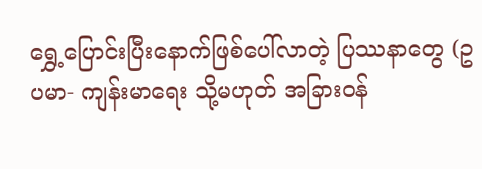ရွှေ့ပြောင်းပြီးနောက်ဖြစ်ပေါ်လာတဲ့ ပြဿနာတွေ (ဥပမာ- ကျန်းမာရေး သို့မဟုတ် အခြားဝန်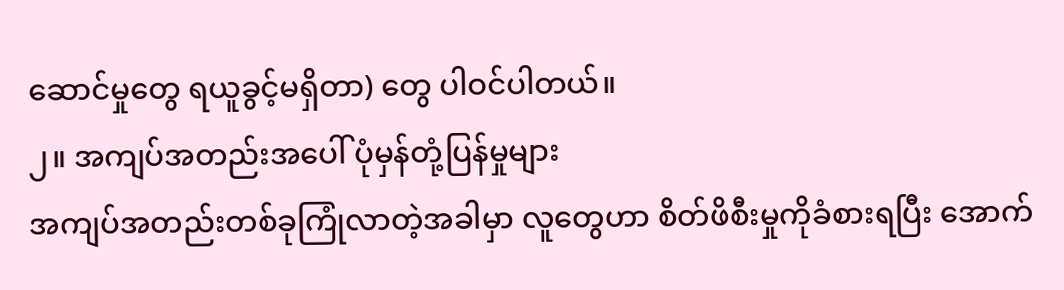ဆောင်မှုတွေ ရယူခွင့်မရှိတာ) တွေ ပါဝင်ပါတယ်။
၂။ အကျပ်အတည်းအပေါ် ပုံမှန်တုံ့ပြန်မှုများ
အကျပ်အတည်းတစ်ခုကြုံလာတဲ့အခါမှာ လူတွေဟာ စိတ်ဖိစီးမှုကိုခံစားရပြီး အောက်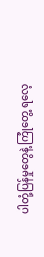ပါတုံ့ပြန်မှုတွေနဲ့ ကြုံတွေ့ ရလေ့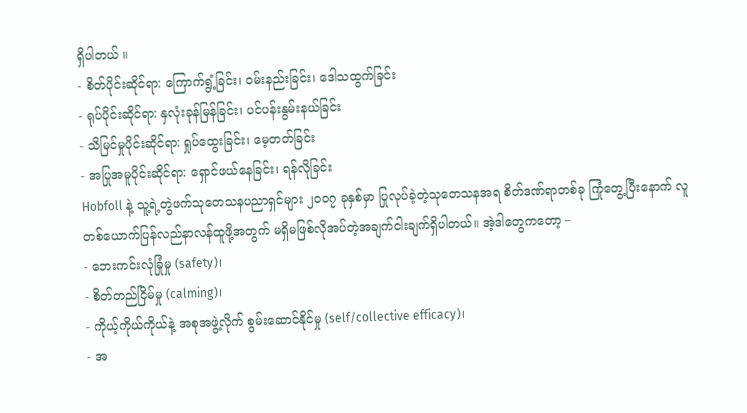ရှိပါတယ် ။
- စိတ်ပိုင်းဆိုင်ရာ: ကြောက်ရွံ့ခြင်း၊ ဝမ်းနည်းခြင်း၊ ဒေါသထွက်ခြင်း
- ရုပ်ပိုင်းဆိုင်ရာ: နှလုံးခုန်မြန်ခြင်း၊ ပင်ပန်းနွမ်းနယ်ခြင်း
- သိမြင်မှုပိုင်းဆိုင်ရာ: ရှုပ်ထွေးခြင်း၊ မေ့တတ်ခြင်း
- အပြုအမူပိုင်းဆိုင်ရာ: ရှောင်ဖယ်နေခြင်း၊ ရန်လိုခြင်း
Hobfoll နဲ့ သူ့ရဲ့တွဲဖက်သုတေသနပညာရှင်များ ၂၀၀၇ ခုနှစ်မှာ ပြုလုပ်ခဲ့တဲ့သုတေသနအရ စိတ်ဒဏ်ရာတစ်ခု ကြုံတွေ့ပြီးနောက် လူတစ်ယောက်ပြန်လည်နာလန်ထူဖို့အတွက် မရှိမဖြစ်လိုအပ်တဲ့အချက်ငါးချက်ရှိပါတယ်။ အဲ့ဒါတွေကတော့ –
- ဘေးကင်းလုံခြုံမှု (safety)၊
- စိတ်တည်ငြိမ်မှု (calming)၊
- ကိုယ့်ကိုယ်ကိုယ်နဲ့ အစုအဖွဲ့လိုက် စွမ်းဆောင်နိုင်မှု (self/collective efficacy)၊
- အ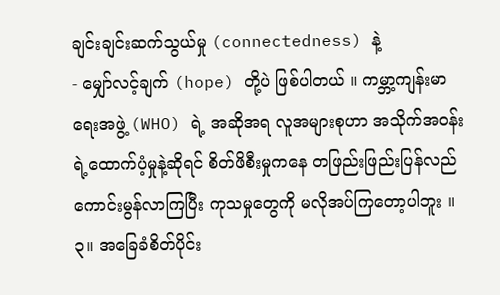ချင်းချင်းဆက်သွယ်မှု (connectedness) နဲ့
- မျှော်လင့်ချက် (hope) တို့ပဲ ဖြစ်ပါတယ် ။ ကမ္ဘာ့ကျန်းမာရေးအဖွဲ့ (WHO) ရဲ့ အဆိုအရ လူအများစုဟာ အသိုက်အဝန်းရဲ့ထောက်ပံ့မှုနဲ့ဆိုရင် စိတ်ဖိစီးမှုကနေ တဖြည်းဖြည်းပြန်လည်ကောင်းမွန်လာကြပြီး ကုသမှုတွေကို မလိုအပ်ကြတော့ပါဘူး ။
၃။ အခြေခံစိတ်ပိုင်း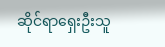ဆိုင်ရာရှေးဦးသူ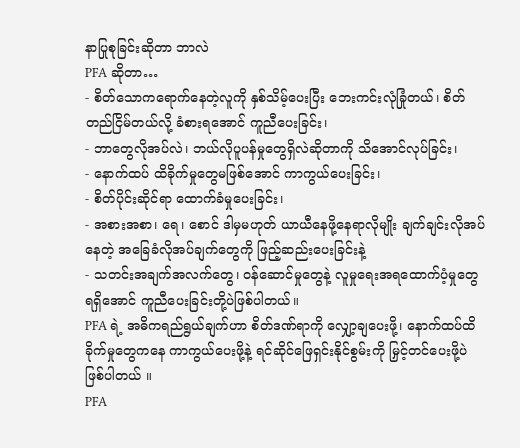နာပြုစုခြင်းဆိုတာ ဘာလဲ
PFA ဆိုတာ…
- စိတ်သောကရောက်နေတဲ့လူကို နှစ်သိမ့်ပေးပြီး ဘေးကင်းလုံခြုံတယ်၊ စိတ်တည်ငြိမ်တယ်လို့ ခံစားရအောင် ကူညီပေးခြင်း၊
- ဘာတွေလိုအပ်လဲ၊ ဘယ်လိုပူပန်မှုတွေရှိလဲဆိုတာကို သိအောင်လုပ်ခြင်း၊
- နောက်ထပ် ထိခိုက်မှုတွေမဖြစ်အောင် ကာကွယ်ပေးခြင်း၊
- စိတ်ပိုင်းဆိုင်ရာ ထောက်ခံမှုပေးခြင်း၊
- အစားအစာ၊ ရေ၊ စောင် ဒါမှမဟုတ် ယာယီနေဖို့နေရာလိုမျိုး ချက်ချင်းလိုအပ်နေတဲ့ အခြေခံလိုအပ်ချက်တွေကို ဖြည့်ဆည်းပေးခြင်းနဲ့
- သတင်းအချက်အလက်တွေ၊ ဝန်ဆောင်မှုတွေနဲ့ လူမှုရေးအရထောက်ပံ့မှုတွေ ရရှိအောင် ကူညီပေးခြင်းတို့ပဲဖြစ်ပါတယ်။
PFA ရဲ့ အဓိကရည်ရွယ်ချက်ဟာ စိတ်ဒဏ်ရာကို လျှော့ချပေးဖို့၊ နောက်ထပ်ထိခိုက်မှုတွေကနေ ကာကွယ်ပေးဖို့နဲ့ ရင်ဆိုင်ဖြေရှင်းနိုင်စွမ်းကို မြှင့်တင်ပေးဖို့ပဲ ဖြစ်ပါတယ် ။
PFA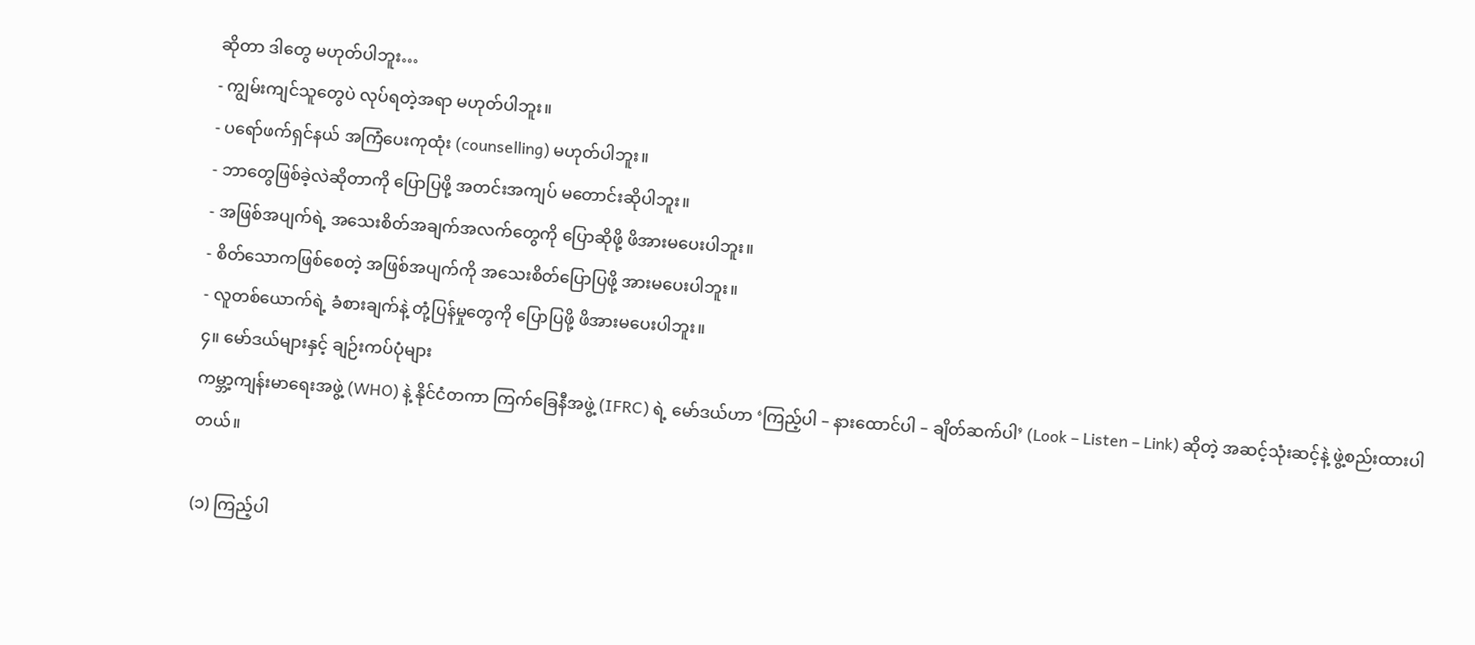ဆိုတာ ဒါတွေ မဟုတ်ပါဘူး…
- ကျွမ်းကျင်သူတွေပဲ လုပ်ရတဲ့အရာ မဟုတ်ပါဘူး။
- ပရော်ဖက်ရှင်နယ် အကြံပေးကုထုံး (counselling) မဟုတ်ပါဘူး။
- ဘာတွေဖြစ်ခဲ့လဲဆိုတာကို ပြောပြဖို့ အတင်းအကျပ် မတောင်းဆိုပါဘူး။
- အဖြစ်အပျက်ရဲ့ အသေးစိတ်အချက်အလက်တွေကို ပြောဆိုဖို့ ဖိအားမပေးပါဘူး။
- စိတ်သောကဖြစ်စေတဲ့ အဖြစ်အပျက်ကို အသေးစိတ်ပြောပြဖို့ အားမပေးပါဘူး။
- လူတစ်ယောက်ရဲ့ ခံစားချက်နဲ့ တုံ့ပြန်မှုတွေကို ပြောပြဖို့ ဖိအားမပေးပါဘူး။
၄။ မော်ဒယ်များနှင့် ချဉ်းကပ်ပုံများ
ကမ္ဘာ့ကျန်းမာရေးအဖွဲ့ (WHO) နဲ့ နိုင်ငံတကာ ကြက်ခြေနီအဖွဲ့ (IFRC) ရဲ့ မော်ဒယ်ဟာ ‘ကြည့်ပါ – နားထောင်ပါ – ချိတ်ဆက်ပါ’ (Look – Listen – Link) ဆိုတဲ့ အဆင့်သုံးဆင့်နဲ့ ဖွဲ့စည်းထားပါတယ်။

(၁) ကြည့်ပါ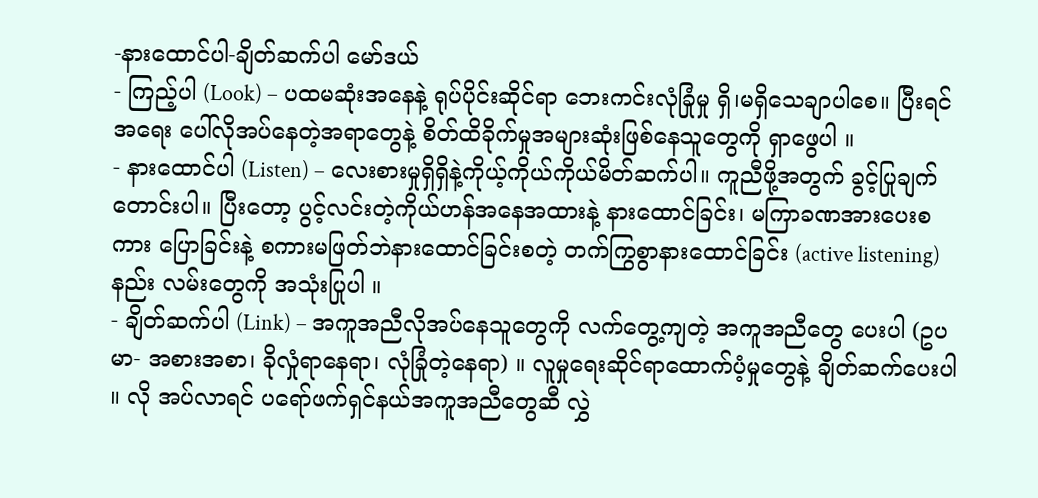-နားထောင်ပါ-ချိတ်ဆက်ပါ မော်ဒယ်
- ကြည့်ပါ (Look) – ပထမဆုံးအနေနဲ့ ရုပ်ပိုင်းဆိုင်ရာ ဘေးကင်းလုံခြုံမှု ရှိ၊မရှိသေချာပါစေ။ ပြီးရင် အရေး ပေါ်လိုအပ်နေတဲ့အရာတွေနဲ့ စိတ်ထိခိုက်မှုအများဆုံးဖြစ်နေသူတွေကို ရှာဖွေပါ ။
- နားထောင်ပါ (Listen) – လေးစားမှုရှိရှိနဲ့ကိုယ့်ကိုယ်ကိုယ်မိတ်ဆက်ပါ။ ကူညီဖို့အတွက် ခွင့်ပြုချက် တောင်းပါ။ ပြီးတော့ ပွင့်လင်းတဲ့ကိုယ်ဟန်အနေအထားနဲ့ နားထောင်ခြင်း၊ မကြာခဏအားပေးစကား ပြောခြင်းနဲ့ စကားမဖြတ်ဘဲနားထောင်ခြင်းစတဲ့ တက်ကြွစွာနားထောင်ခြင်း (active listening) နည်း လမ်းတွေကို အသုံးပြုပါ ။
- ချိတ်ဆက်ပါ (Link) – အကူအညီလိုအပ်နေသူတွေကို လက်တွေ့ကျတဲ့ အကူအညီတွေ ပေးပါ (ဥပမာ- အစားအစာ၊ ခိုလှုံရာနေရာ၊ လုံခြုံတဲ့နေရာ) ။ လူမှုရေးဆိုင်ရာထောက်ပံ့မှုတွေနဲ့ ချိတ်ဆက်ပေးပါ ။ လို အပ်လာရင် ပရော်ဖက်ရှင်နယ်အကူအညီတွေဆီ လွှဲ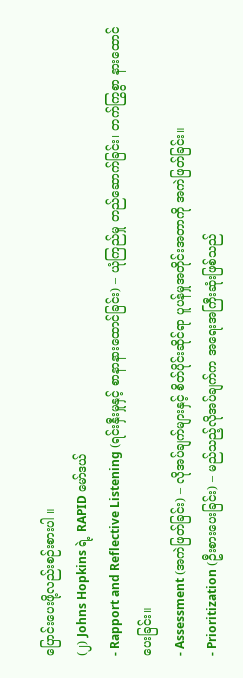ပြောင်းပေးဖို့လည်းစဉ်းစားပါ ။
(၂) Johns Hopkins ရဲ့ RAPID မော်ဒယ်
- Rapport and Reflective Listening (ရင်းနှီးမှုနှင့် စာနာနားထောင်ခြင်း) – ယုံကြည်မှု တည်ဆောက်ခြင်း၊ တက်ကြွစွာ နားထောင်ပေးခြင်း။
- Assessment (အကဲဖြတ်ခြင်း) – လိုအပ်ချက်များနှင့် စိတ်ပိုင်းဆိုင်ရာ ပူပန်မှုအတိုင်းအတာကို အကဲဖြတ်ခြင်း။
- Prioritization (ဦးစားပေးခြင်း) – မည်သည့်လိုအပ်ချက်က အရေးအကြီးဆုံးဖြစ်သည်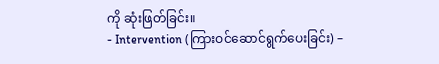ကို ဆုံးဖြတ်ခြင်း။
- Intervention (ကြားဝင်ဆောင်ရွက်ပေးခြင်း) –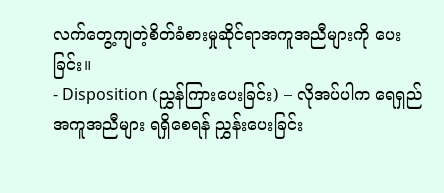လက်တွေ့ကျတဲ့စိတ်ခံစားမှုဆိုင်ရာအကူအညီများကို ပေးခြင်း။
- Disposition (ညွှန်ကြားပေးခြင်း) – လိုအပ်ပါက ရေရှည်အကူအညီများ ရရှိစေရန် ညွှန်းပေးခြင်း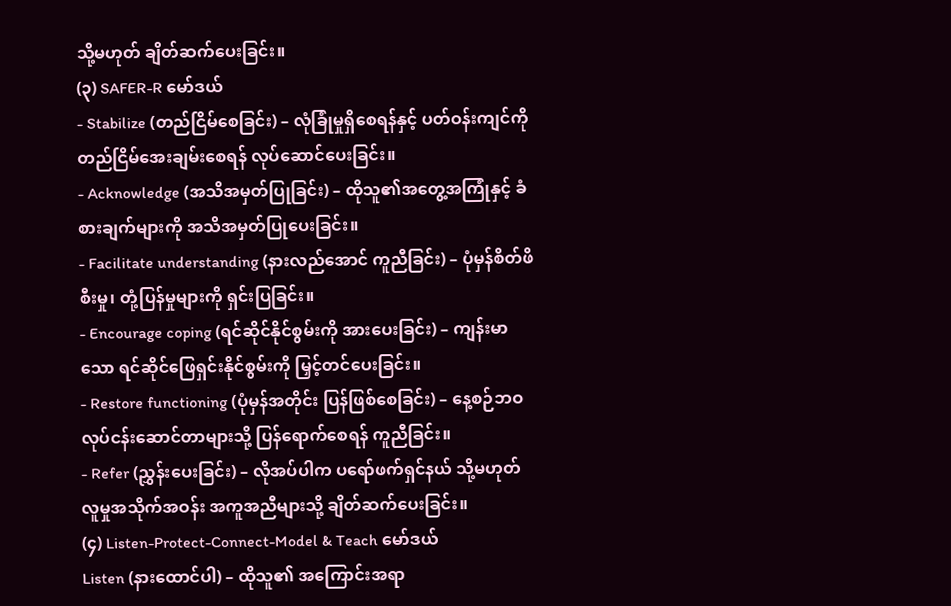သို့မဟုတ် ချိတ်ဆက်ပေးခြင်း။
(၃) SAFER-R မော်ဒယ်
- Stabilize (တည်ငြိမ်စေခြင်း) – လုံခြုံမှုရှိစေရန်နှင့် ပတ်ဝန်းကျင်ကို တည်ငြိမ်အေးချမ်းစေရန် လုပ်ဆောင်ပေးခြင်း။
- Acknowledge (အသိအမှတ်ပြုခြင်း) – ထိုသူ၏အတွေ့အကြုံနှင့် ခံစားချက်များကို အသိအမှတ်ပြုပေးခြင်း။
- Facilitate understanding (နားလည်အောင် ကူညီခြင်း) – ပုံမှန်စိတ်ဖိစီးမှု၊ တုံ့ပြန်မှုများကို ရှင်းပြခြင်း။
- Encourage coping (ရင်ဆိုင်နိုင်စွမ်းကို အားပေးခြင်း) – ကျန်းမာသော ရင်ဆိုင်ဖြေရှင်းနိုင်စွမ်းကို မြှင့်တင်ပေးခြင်း။
- Restore functioning (ပုံမှန်အတိုင်း ပြန်ဖြစ်စေခြင်း) – နေ့စဉ်ဘဝ လုပ်ငန်းဆောင်တာများသို့ ပြန်ရောက်စေရန် ကူညီခြင်း။
- Refer (ညွှန်းပေးခြင်း) – လိုအပ်ပါက ပရော်ဖက်ရှင်နယ် သို့မဟုတ် လူမှုအသိုက်အဝန်း အကူအညီများသို့ ချိတ်ဆက်ပေးခြင်း။
(၄) Listen-Protect-Connect-Model & Teach မော်ဒယ်
Listen (နားထောင်ပါ) – ထိုသူ၏ အကြောင်းအရာ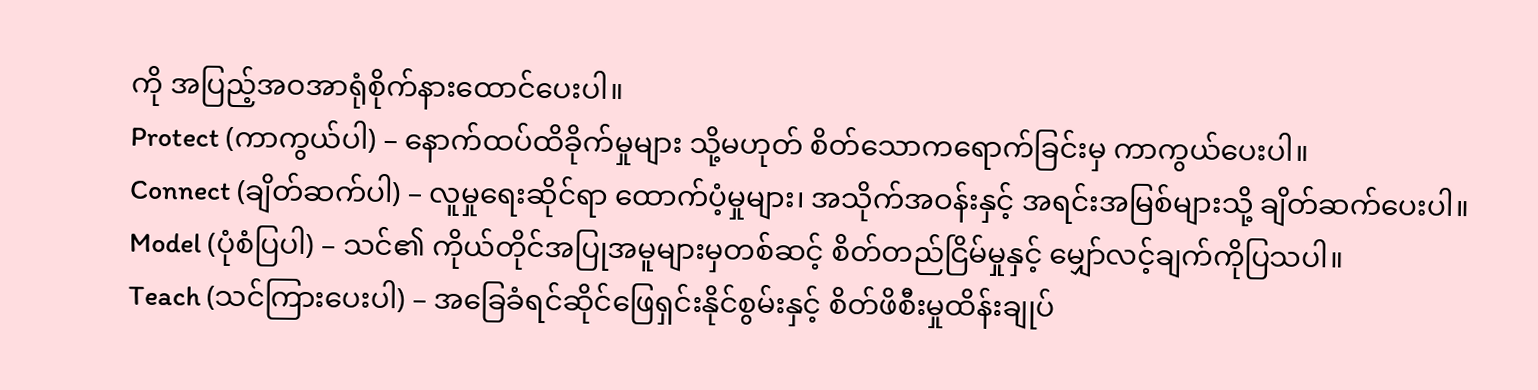ကို အပြည့်အဝအာရုံစိုက်နားထောင်ပေးပါ။
Protect (ကာကွယ်ပါ) – နောက်ထပ်ထိခိုက်မှုများ သို့မဟုတ် စိတ်သောကရောက်ခြင်းမှ ကာကွယ်ပေးပါ။
Connect (ချိတ်ဆက်ပါ) – လူမှုရေးဆိုင်ရာ ထောက်ပံ့မှုများ၊ အသိုက်အဝန်းနှင့် အရင်းအမြစ်များသို့ ချိတ်ဆက်ပေးပါ။
Model (ပုံစံပြပါ) – သင်၏ ကိုယ်တိုင်အပြုအမူများမှတစ်ဆင့် စိတ်တည်ငြိမ်မှုနှင့် မျှော်လင့်ချက်ကိုပြသပါ။
Teach (သင်ကြားပေးပါ) – အခြေခံရင်ဆိုင်ဖြေရှင်းနိုင်စွမ်းနှင့် စိတ်ဖိစီးမှုထိန်းချုပ်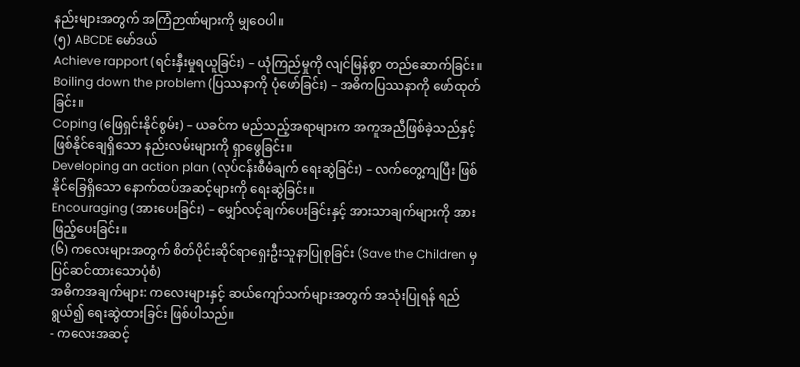နည်းများအတွက် အကြံဉာဏ်များကို မျှဝေပါ။
(၅) ABCDE မော်ဒယ်
Achieve rapport (ရင်းနှီးမှုရယူခြင်း) – ယုံကြည်မှုကို လျင်မြန်စွာ တည်ဆောက်ခြင်း။
Boiling down the problem (ပြဿနာကို ပုံဖော်ခြင်း) – အဓိကပြဿနာကို ဖော်ထုတ်ခြင်း။
Coping (ဖြေရှင်းနိုင်စွမ်း) – ယခင်က မည်သည့်အရာများက အကူအညီဖြစ်ခဲ့သည်နှင့် ဖြစ်နိုင်ချေရှိသော နည်းလမ်းများကို ရှာဖွေခြင်း။
Developing an action plan (လုပ်ငန်းစီမံချက် ရေးဆွဲခြင်း) – လက်တွေ့ကျပြီး ဖြစ်နိုင်ခြေရှိသော နောက်ထပ်အဆင့်များကို ရေးဆွဲခြင်း။
Encouraging (အားပေးခြင်း) – မျှော်လင့်ချက်ပေးခြင်းနှင့် အားသာချက်များကို အားဖြည့်ပေးခြင်း။
(၆) ကလေးများအတွက် စိတ်ပိုင်းဆိုင်ရာရှေးဦးသူနာပြုစုခြင်း (Save the Children မှ ပြင်ဆင်ထားသောပုံစံ)
အဓိကအချက်များ: ကလေးများနှင့် ဆယ်ကျော်သက်များအတွက် အသုံးပြုရန် ရည်ရွယ်၍ ရေးဆွဲထားခြင်း ဖြစ်ပါသည်။
- ကလေးအဆင့်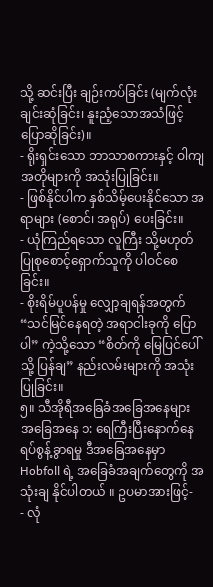သို့ ဆင်းပြီး ချဉ်းကပ်ခြင်း (မျက်လုံးချင်းဆုံခြင်း၊ နူးညံ့သောအသံဖြင့် ပြောဆိုခြင်း)။
- ရိုးရှင်းသော ဘာသာစကားနှင့် ဝါကျအတိုများကို အသုံးပြုခြင်း။
- ဖြစ်နိုင်ပါက နှစ်သိမ့်ပေးနိုင်သော အရာများ (စောင်၊ အရုပ်) ပေးခြင်း။
- ယုံကြည်ရသော လူကြီး သို့မဟုတ် ပြုစုစောင့်ရှောက်သူကို ပါဝင်စေခြင်း။
- စိုးရိမ်ပူပန်မှု လျှော့ချရန်အတွက် “သင်မြင်နေရတဲ့ အရာငါးခုကို ပြောပါ” ကဲ့သို့သော “စိတ်ကို မြေပြင်ပေါ်သို့ ပြန်ချ” နည်းလမ်းများကို အသုံးပြုခြင်း။
၅။ သီအိုရီအခြေခံအခြေအနေများ
အခြေအနေ ၁: ရေကြီးပြီးနောက်နေရပ်စွန့်ခွာရမှု ဒီအခြေအနေမှာ Hobfoll ရဲ့ အခြေခံအချက်တွေကို အသုံးချ နိုင်ပါတယ် ။ ဥပမာအားဖြင့်-
- လုံ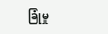ခြုံမှု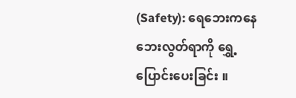(Safety): ရေဘေးကနေ ဘေးလွတ်ရာကို ရွှေ့ပြောင်းပေးခြင်း ။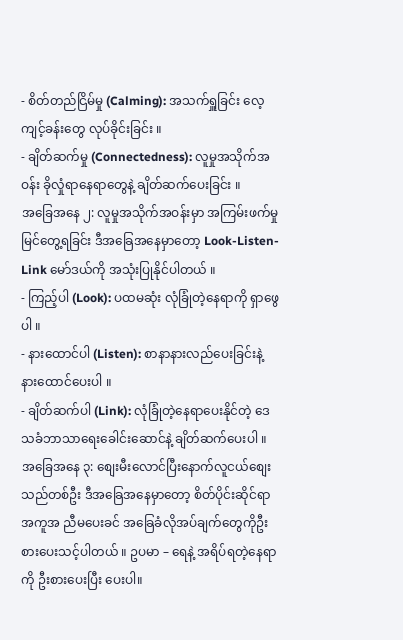- စိတ်တည်ငြိမ်မှု (Calming): အသက်ရှူခြင်း လေ့ကျင့်ခန်းတွေ လုပ်ခိုင်းခြင်း ။
- ချိတ်ဆက်မှု (Connectedness): လူမှုအသိုက်အဝန်း ခိုလှုံရာနေရာတွေနဲ့ ချိတ်ဆက်ပေးခြင်း ။
အခြေအနေ ၂: လူမှုအသိုက်အဝန်းမှာ အကြမ်းဖက်မှုမြင်တွေ့ရခြင်း ဒီအခြေအနေမှာတော့ Look-Listen-Link မော်ဒယ်ကို အသုံးပြုနိုင်ပါတယ် ။
- ကြည့်ပါ (Look): ပထမဆုံး လုံခြုံတဲ့နေရာကို ရှာဖွေပါ ။
- နားထောင်ပါ (Listen): စာနာနားလည်ပေးခြင်းနဲ့ နားထောင်ပေးပါ ။
- ချိတ်ဆက်ပါ (Link): လုံခြုံတဲ့နေရာပေးနိုင်တဲ့ ဒေသခံဘာသာရေးခေါင်းဆောင်နဲ့ ချိတ်ဆက်ပေးပါ ။
အခြေအနေ ၃: စျေးမီးလောင်ပြီးနောက်လူငယ်စျေးသည်တစ်ဦး ဒီအခြေအနေမှာတော့ စိတ်ပိုင်းဆိုင်ရာအကူအ ညီမပေးခင် အခြေခံလိုအပ်ချက်တွေကိုဦးစားပေးသင့်ပါတယ် ။ ဥပမာ – ရေနဲ့ အရိပ်ရတဲ့နေရာကို ဦးစားပေးပြီး ပေးပါ။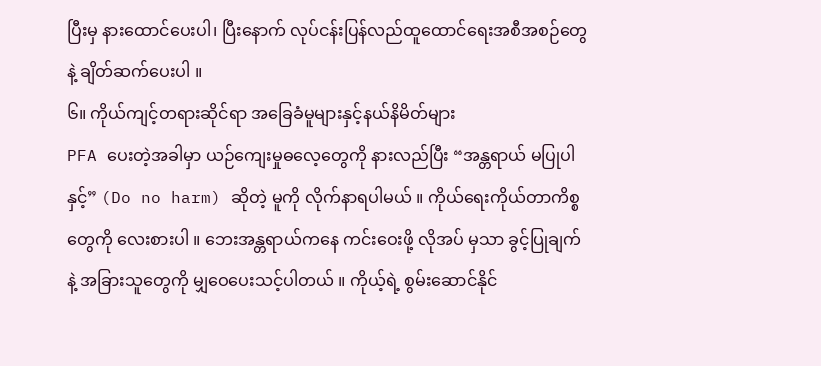ပြီးမှ နားထောင်ပေးပါ၊ ပြီးနောက် လုပ်ငန်းပြန်လည်ထူထောင်ရေးအစီအစဉ်တွေနဲ့ ချိတ်ဆက်ပေးပါ ။
၆။ ကိုယ်ကျင့်တရားဆိုင်ရာ အခြေခံမူများနှင့်နယ်နိမိတ်များ
PFA ပေးတဲ့အခါမှာ ယဉ်ကျေးမှုဓလေ့တွေကို နားလည်ပြီး “အန္တရာယ် မပြုပါနှင့်” (Do no harm) ဆိုတဲ့ မူကို လိုက်နာရပါမယ် ။ ကိုယ်ရေးကိုယ်တာကိစ္စတွေကို လေးစားပါ ။ ဘေးအန္တရာယ်ကနေ ကင်းဝေးဖို့ လိုအပ် မှသာ ခွင့်ပြုချက်နဲ့ အခြားသူတွေကို မျှဝေပေးသင့်ပါတယ် ။ ကိုယ့်ရဲ့ စွမ်းဆောင်နိုင်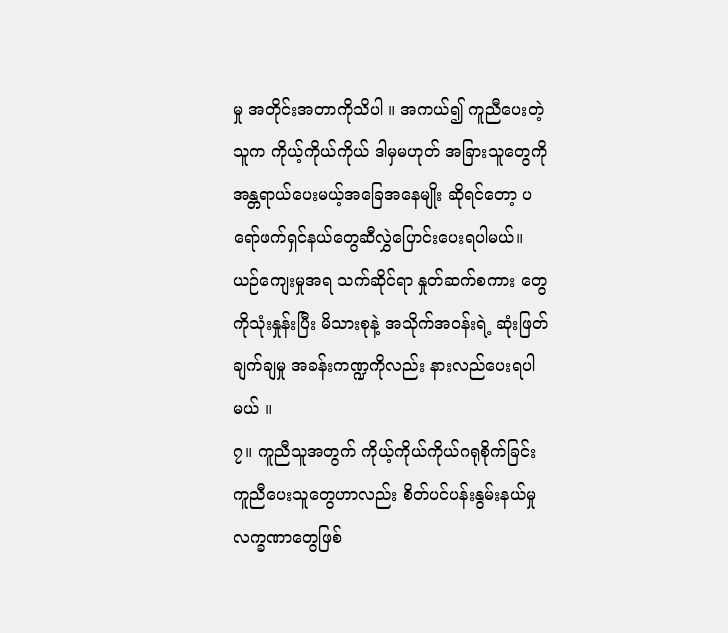မှု အတိုင်းအတာကိုသိပါ ။ အကယ်၍ ကူညီပေးတဲ့သူက ကိုယ့်ကိုယ်ကိုယ် ဒါမှမဟုတ် အခြားသူတွေကို အန္တရာယ်ပေးမယ့်အခြေအနေမျိုး ဆိုရင်တော့ ပရော်ဖက်ရှင်နယ်တွေဆီလွှဲပြောင်းပေးရပါမယ်။ ယဉ်ကျေးမှုအရ သက်ဆိုင်ရာ နှုတ်ဆက်စကား တွေကိုသုံးနှုန်းပြီး မိသားစုနဲ့ အသိုက်အဝန်းရဲ့ ဆုံးဖြတ်ချက်ချမှု အခန်းကဏ္ဍကိုလည်း နားလည်ပေးရပါမယ် ။
၇။ ကူညီသူအတွက် ကိုယ့်ကိုယ်ကိုယ်ဂရုစိုက်ခြင်း
ကူညီပေးသူတွေဟာလည်း စိတ်ပင်ပန်းနွမ်းနယ်မှုလက္ခဏာတွေဖြစ်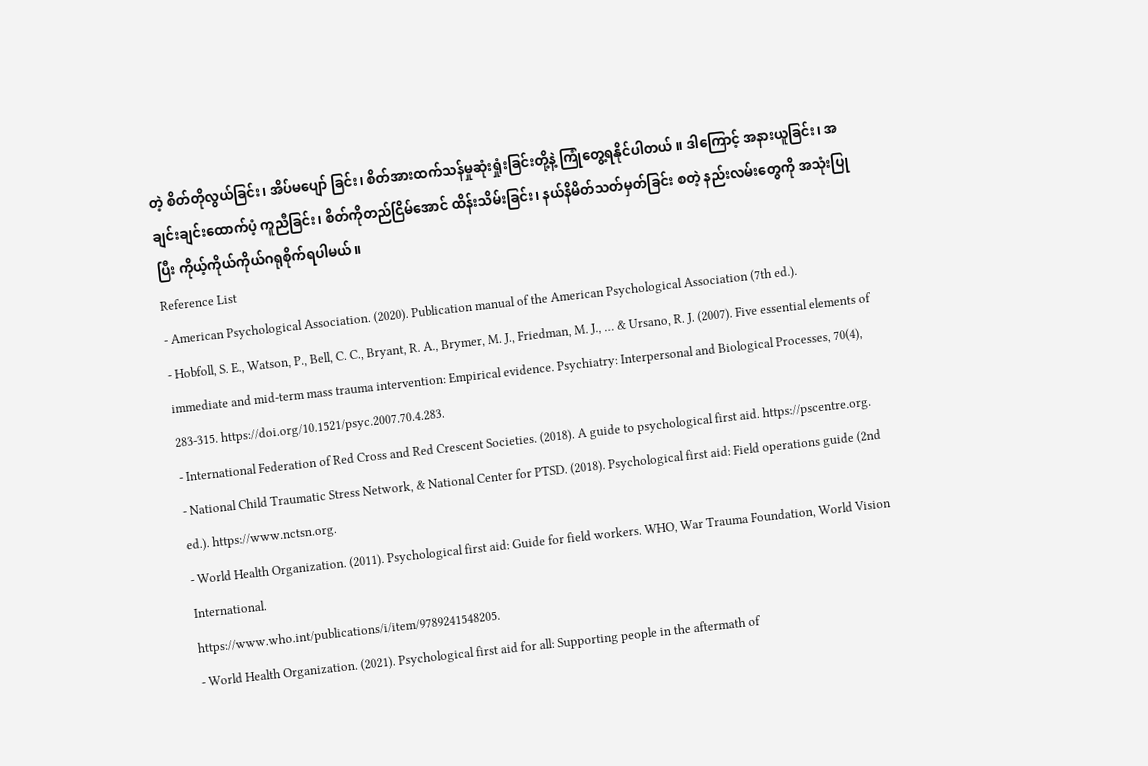တဲ့ စိတ်တိုလွယ်ခြင်း၊ အိပ်မပျော် ခြင်း၊ စိတ်အားထက်သန်မှုဆုံးရှုံးခြင်းတို့နဲ့ ကြုံတွေ့ရနိုင်ပါတယ် ။ ဒါကြောင့် အနားယူခြင်း၊ အချင်းချင်းထောက်ပံ့ ကူညီခြင်း၊ စိတ်ကိုတည်ငြိမ်အောင် ထိန်းသိမ်းခြင်း၊ နယ်နိမိတ်သတ်မှတ်ခြင်း စတဲ့ နည်းလမ်းတွေကို အသုံးပြုပြီး ကိုယ့်ကိုယ်ကိုယ်ဂရုစိုက်ရပါမယ်။
Reference List
- American Psychological Association. (2020). Publication manual of the American Psychological Association (7th ed.).
- Hobfoll, S. E., Watson, P., Bell, C. C., Bryant, R. A., Brymer, M. J., Friedman, M. J., … & Ursano, R. J. (2007). Five essential elements of immediate and mid-term mass trauma intervention: Empirical evidence. Psychiatry: Interpersonal and Biological Processes, 70(4), 283-315. https://doi.org/10.1521/psyc.2007.70.4.283.
- International Federation of Red Cross and Red Crescent Societies. (2018). A guide to psychological first aid. https://pscentre.org.
- National Child Traumatic Stress Network, & National Center for PTSD. (2018). Psychological first aid: Field operations guide (2nd ed.). https://www.nctsn.org.
- World Health Organization. (2011). Psychological first aid: Guide for field workers. WHO, War Trauma Foundation, World Vision International.
https://www.who.int/publications/i/item/9789241548205.
- World Health Organization. (2021). Psychological first aid for all: Supporting people in the aftermath of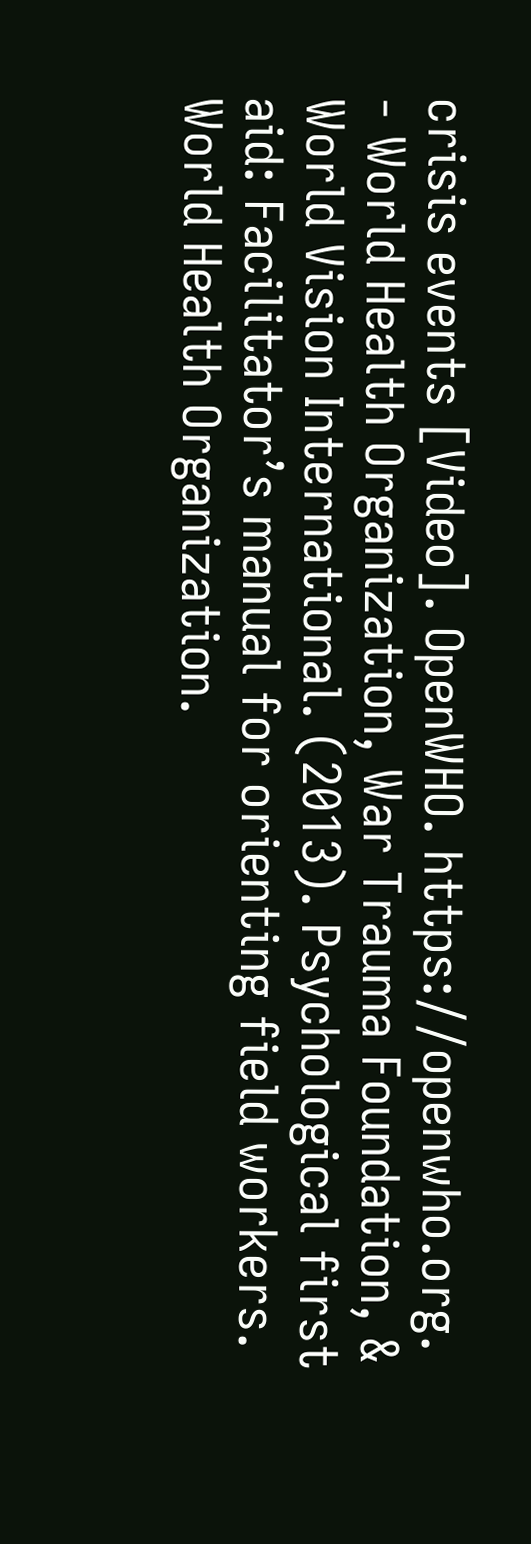crisis events [Video]. OpenWHO. https://openwho.org.
- World Health Organization, War Trauma Foundation, & World Vision International. (2013). Psychological first aid: Facilitator’s manual for orienting field workers. World Health Organization.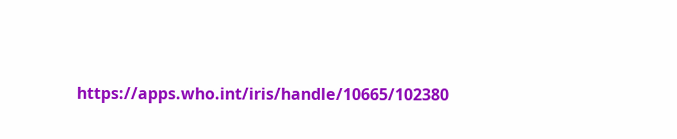https://apps.who.int/iris/handle/10665/102380